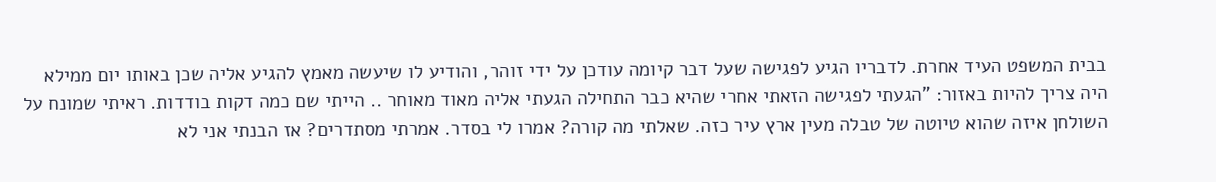בבית המשפט העיד אחרת. לדבריו הגיע לפגישה שעל דבר קיומה עודכן על ידי זוהר, והודיע לו שיעשה מאמץ להגיע אליה שכן באותו יום ממילא היה צריך להיות באזור: "הגעתי לפגישה הזאתי אחרי שהיא כבר התחילה הגעתי אליה מאוד מאוחר .. הייתי שם כמה דקות בודדות. ראיתי שמונח על השולחן איזה שהוא טיוטה של טבלה מעין ארץ עיר כזה. שאלתי מה קורה? אמרו לי בסדר. אמרתי מסתדרים? אז הבנתי אני לא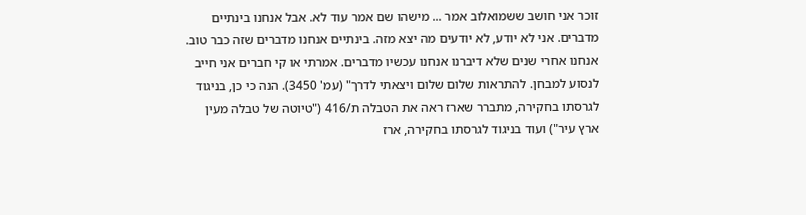זוכר אני חושב ששמואלוב אמר ... מישהו שם אמר עוד לא. אבל אנחנו בינתיים מדברים. אני לא יודע, לא יודעים מה יצא מזה. בינתיים אנחנו מדברים שזה כבר טוב. אנחנו אחרי שנים שלא דיברנו אנחנו עכשיו מדברים. אמרתי או קי חברים אני חייב לנסוע למבחן. להתראות שלום שלום ויצאתי לדרך" (עמ' 3450). הנה כי כן, בניגוד לגרסתו בחקירה, מתברר שארז ראה את הטבלה ת/416 ("טיוטה של טבלה מעין ארץ עיר") ועוד בניגוד לגרסתו בחקירה, ארז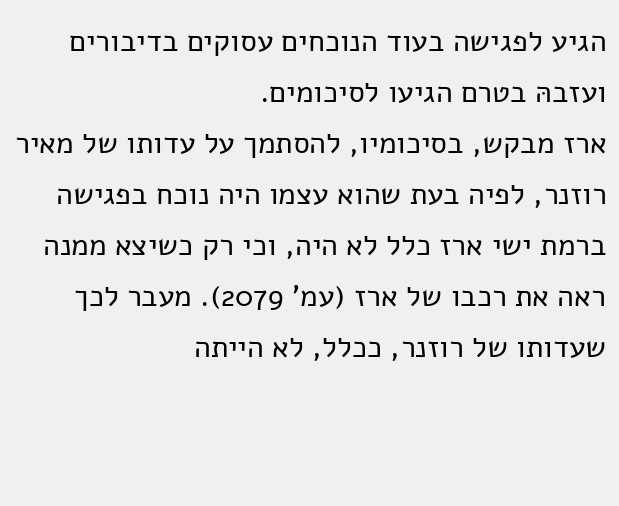הגיע לפגישה בעוד הנוכחים עסוקים בדיבורים ועזבהּ בטרם הגיעו לסיכומים.
ארז מבקש, בסיכומיו, להסתמך על עדותו של מאיר רוזנר, לפיה בעת שהוא עצמו היה נוכח בפגישה ברמת ישי ארז כלל לא היה, וכי רק כשיצא ממנה ראה את רכבו של ארז (עמ' 2079). מעבר לכך שעדותו של רוזנר, ככלל, לא הייתה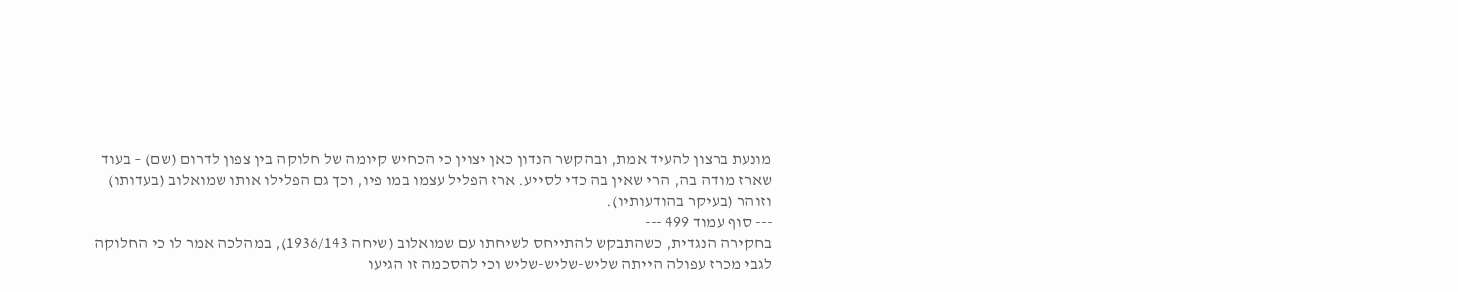מונעת ברצון להעיד אמת, ובהקשר הנדון כאן יצוין כי הכחיש קיומה של חלוקה בין צפון לדרום (שם) – בעוד שארז מודה בה, הרי שאין בה כדי לסייע. ארז הפליל עצמו במו פיו, וכך גם הפלילו אותו שמואלוב (בעדותו) וזוהר (בעיקר בהודעותיו).
--- סוף עמוד 499 ---
בחקירה הנגדית, כשהתבקש להתייחס לשיחתו עם שמואלוב (שיחה 1936/143), במהלכה אמר לו כי החלוקה לגבי מכרז עפולה הייתה שליש-שליש-שליש וכי להסכמה זו הגיעו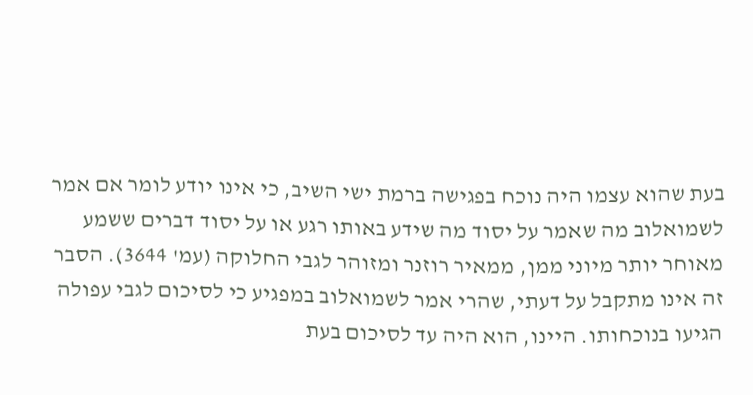בעת שהוא עצמו היה נוכח בפגישה ברמת ישי השיב, כי אינו יודע לומר אם אמר לשמואלוב מה שאמר על יסוד מה שידע באותו רגע או על יסוד דברים ששמע מאוחר יותר מיוני ממן, ממאיר רוזנר ומזוהר לגבי החלוקה (עמ' 3644). הסבר זה אינו מתקבל על דעתי, שהרי אמר לשמואלוב במפגיע כי לסיכום לגבי עפולה הגיעו בנוכחותו. היינו, הוא היה עד לסיכום בעת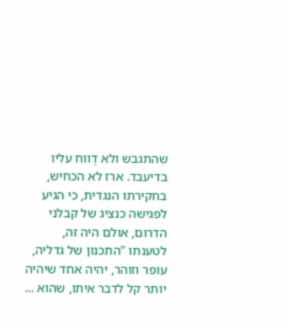שהתגבש ולא דֻווח עליו בדיעבד. ארז לא הכחיש, בחקירתו הנגדית, כי הגיע לפגישה כנציג של קבלני הדרום, אולם היה זה, לטענתו "התכנון של גדליה, עופר וזוהר, יהיה אחד שיהיה יותר קל לדבר איתו, שהוא ...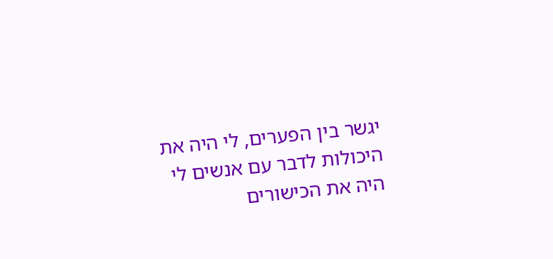יגשר בין הפערים, לי היה את היכולות לדבר עם אנשים לי היה את הכישורים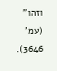וזהו" (עמ' 3646).